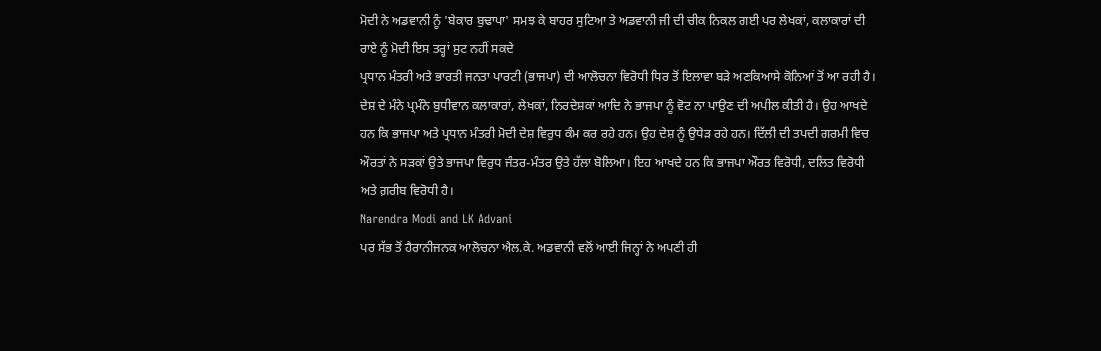ਮੋਦੀ ਨੇ ਅਡਵਾਨੀ ਨੂੰ 'ਬੇਕਾਰ ਬੁਢਾਪਾ' ਸਮਝ ਕੇ ਬਾਹਰ ਸੁਟਿਆ ਤੇ ਅਡਵਾਨੀ ਜੀ ਦੀ ਚੀਕ ਨਿਕਲ ਗਈ ਪਰ ਲੇਖਕਾਂ, ਕਲਾਕਾਰਾਂ ਦੀ ਰਾਏ ਨੂੰ ਮੋਦੀ ਇਸ ਤਰ੍ਹਾਂ ਸੁਟ ਨਹੀਂ ਸਕਦੇ
ਪ੍ਰਧਾਨ ਮੰਤਰੀ ਅਤੇ ਭਾਰਤੀ ਜਨਤਾ ਪਾਰਟੀ (ਭਾਜਪਾ) ਦੀ ਆਲੋਚਨਾ ਵਿਰੋਧੀ ਧਿਰ ਤੋਂ ਇਲਾਵਾ ਬੜੇ ਅਣਕਿਆਸੇ ਕੋਨਿਆਂ ਤੋਂ ਆ ਰਹੀ ਹੈ। ਦੇਸ਼ ਦੇ ਮੰਨੇ ਪ੍ਰਮੰਨੇ ਬੁਧੀਵਾਨ ਕਲਾਕਾਰਾਂ, ਲੇਖਕਾਂ, ਨਿਰਦੇਸ਼ਕਾਂ ਆਦਿ ਨੇ ਭਾਜਪਾ ਨੂੰ ਵੋਟ ਨਾ ਪਾਉਣ ਦੀ ਅਪੀਲ ਕੀਤੀ ਹੈ। ਉਹ ਆਖਦੇ ਹਨ ਕਿ ਭਾਜਪਾ ਅਤੇ ਪ੍ਰਧਾਨ ਮੰਤਰੀ ਮੋਦੀ ਦੇਸ਼ ਵਿਰੁਧ ਕੰਮ ਕਰ ਰਹੇ ਹਨ। ਉਹ ਦੇਸ਼ ਨੂੰ ਉਧੇੜ ਰਹੇ ਹਨ। ਦਿੱਲੀ ਦੀ ਤਪਦੀ ਗਰਮੀ ਵਿਚ ਔਰਤਾਂ ਨੇ ਸੜਕਾਂ ਉਤੇ ਭਾਜਪਾ ਵਿਰੁਧ ਜੰਤਰ-ਮੰਤਰ ਉਤੇ ਹੱਲਾ ਬੋਲਿਆ। ਇਹ ਆਖਦੇ ਹਨ ਕਿ ਭਾਜਪਾ ਔਰਤ ਵਿਰੋਧੀ, ਦਲਿਤ ਵਿਰੋਧੀ ਅਤੇ ਗ਼ਰੀਬ ਵਿਰੋਧੀ ਹੈ।
Narendra Modi and LK Advani
ਪਰ ਸੱਭ ਤੋਂ ਹੈਰਾਨੀਜਨਕ ਆਲੋਚਨਾ ਐਲ.ਕੇ. ਅਡਵਾਨੀ ਵਲੋਂ ਆਈ ਜਿਨ੍ਹਾਂ ਨੇ ਅਪਣੀ ਹੀ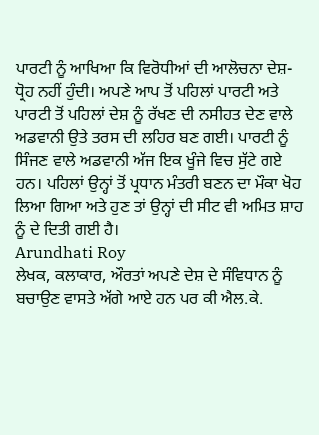ਪਾਰਟੀ ਨੂੰ ਆਖਿਆ ਕਿ ਵਿਰੋਧੀਆਂ ਦੀ ਆਲੋਚਨਾ ਦੇਸ਼-ਧ੍ਰੋਹ ਨਹੀਂ ਹੁੰਦੀ। ਅਪਣੇ ਆਪ ਤੋਂ ਪਹਿਲਾਂ ਪਾਰਟੀ ਅਤੇ ਪਾਰਟੀ ਤੋਂ ਪਹਿਲਾਂ ਦੇਸ਼ ਨੂੰ ਰੱਖਣ ਦੀ ਨਸੀਹਤ ਦੇਣ ਵਾਲੇ ਅਡਵਾਨੀ ਉਤੇ ਤਰਸ ਦੀ ਲਹਿਰ ਬਣ ਗਈ। ਪਾਰਟੀ ਨੂੰ ਸਿੰਜਣ ਵਾਲੇ ਅਡਵਾਨੀ ਅੱਜ ਇਕ ਖੂੰਜੇ ਵਿਚ ਸੁੱਟੇ ਗਏ ਹਨ। ਪਹਿਲਾਂ ਉਨ੍ਹਾਂ ਤੋਂ ਪ੍ਰਧਾਨ ਮੰਤਰੀ ਬਣਨ ਦਾ ਮੌਕਾ ਖੋਹ ਲਿਆ ਗਿਆ ਅਤੇ ਹੁਣ ਤਾਂ ਉਨ੍ਹਾਂ ਦੀ ਸੀਟ ਵੀ ਅਮਿਤ ਸ਼ਾਹ ਨੂੰ ਦੇ ਦਿਤੀ ਗਈ ਹੈ।
Arundhati Roy
ਲੇਖਕ, ਕਲਾਕਾਰ, ਔਰਤਾਂ ਅਪਣੇ ਦੇਸ਼ ਦੇ ਸੰਵਿਧਾਨ ਨੂੰ ਬਚਾਉਣ ਵਾਸਤੇ ਅੱਗੇ ਆਏ ਹਨ ਪਰ ਕੀ ਐਲ.ਕੇ.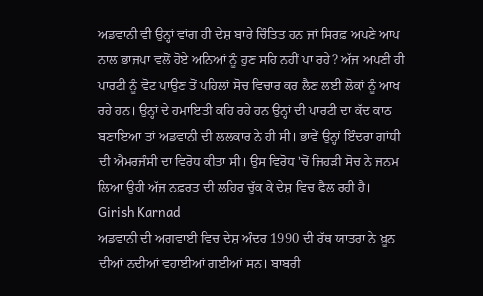ਅਡਵਾਨੀ ਵੀ ਉਨ੍ਹਾਂ ਵਾਂਗ ਹੀ ਦੇਸ਼ ਬਾਰੇ ਚਿੰਤਿਤ ਹਨ ਜਾਂ ਸਿਰਫ਼ ਅਪਣੇ ਆਪ ਨਾਲ ਭਾਜਪਾ ਵਲੋਂ ਹੋਏ ਅਨਿਆਂ ਨੂੰ ਹੁਣ ਸਹਿ ਨਹੀਂ ਪਾ ਰਹੇ? ਅੱਜ ਅਪਣੀ ਹੀ ਪਾਰਟੀ ਨੂੰ ਵੋਟ ਪਾਉਣ ਤੋਂ ਪਹਿਲਾਂ ਸੋਚ ਵਿਚਾਰ ਕਰ ਲੈਣ ਲਈ ਲੋਕਾਂ ਨੂੰ ਆਖ ਰਹੇ ਹਨ। ਉਨ੍ਹਾਂ ਦੇ ਹਮਾਇਤੀ ਕਹਿ ਰਹੇ ਹਨ ਉਨ੍ਹਾਂ ਦੀ ਪਾਰਟੀ ਦਾ ਕੱਦ ਕਾਠ ਬਣਾਇਆ ਤਾਂ ਅਡਵਾਨੀ ਦੀ ਲਲਕਾਰ ਨੇ ਹੀ ਸੀ। ਭਾਵੇਂ ਉਨ੍ਹਾਂ ਇੰਦਰਾ ਗਾਂਧੀ ਦੀ ਐਮਰਜੰਸੀ ਦਾ ਵਿਰੋਧ ਕੀਤਾ ਸੀ। ਉਸ ਵਿਰੋਧ 'ਚੋਂ ਜਿਹੜੀ ਸੋਚ ਨੇ ਜਨਮ ਲਿਆ ਉਹੀ ਅੱਜ ਨਫ਼ਰਤ ਦੀ ਲਹਿਰ ਚੁੱਕ ਕੇ ਦੇਸ਼ ਵਿਚ ਫੈਲ ਰਹੀ ਹੈ।
Girish Karnad
ਅਡਵਾਨੀ ਦੀ ਅਗਵਾਈ ਵਿਚ ਦੇਸ਼ ਅੰਦਰ 1990 ਦੀ ਰੱਥ ਯਾਤਰਾ ਨੇ ਖ਼ੂਨ ਦੀਆਂ ਨਦੀਆਂ ਵਹਾਈਆਂ ਗਈਆਂ ਸਨ। ਬਾਬਰੀ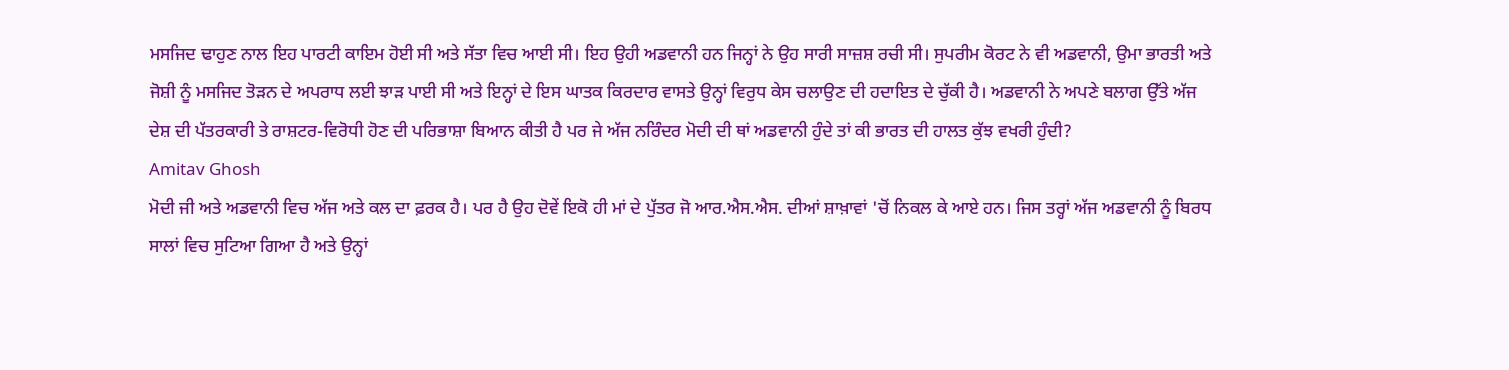ਮਸਜਿਦ ਢਾਹੁਣ ਨਾਲ ਇਹ ਪਾਰਟੀ ਕਾਇਮ ਹੋਈ ਸੀ ਅਤੇ ਸੱਤਾ ਵਿਚ ਆਈ ਸੀ। ਇਹ ਉਹੀ ਅਡਵਾਨੀ ਹਨ ਜਿਨ੍ਹਾਂ ਨੇ ਉਹ ਸਾਰੀ ਸਾਜ਼ਸ਼ ਰਚੀ ਸੀ। ਸੁਪਰੀਮ ਕੋਰਟ ਨੇ ਵੀ ਅਡਵਾਨੀ, ਉਮਾ ਭਾਰਤੀ ਅਤੇ ਜੋਸ਼ੀ ਨੂੰ ਮਸਜਿਦ ਤੋੜਨ ਦੇ ਅਪਰਾਧ ਲਈ ਝਾੜ ਪਾਈ ਸੀ ਅਤੇ ਇਨ੍ਹਾਂ ਦੇ ਇਸ ਘਾਤਕ ਕਿਰਦਾਰ ਵਾਸਤੇ ਉਨ੍ਹਾਂ ਵਿਰੁਧ ਕੇਸ ਚਲਾਉਣ ਦੀ ਹਦਾਇਤ ਦੇ ਚੁੱਕੀ ਹੈ। ਅਡਵਾਨੀ ਨੇ ਅਪਣੇ ਬਲਾਗ ਉੱਤੇ ਅੱਜ ਦੇਸ਼ ਦੀ ਪੱਤਰਕਾਰੀ ਤੇ ਰਾਸ਼ਟਰ-ਵਿਰੋਧੀ ਹੋਣ ਦੀ ਪਰਿਭਾਸ਼ਾ ਬਿਆਨ ਕੀਤੀ ਹੈ ਪਰ ਜੇ ਅੱਜ ਨਰਿੰਦਰ ਮੋਦੀ ਦੀ ਥਾਂ ਅਡਵਾਨੀ ਹੁੰਦੇ ਤਾਂ ਕੀ ਭਾਰਤ ਦੀ ਹਾਲਤ ਕੁੱਝ ਵਖਰੀ ਹੁੰਦੀ?
Amitav Ghosh
ਮੋਦੀ ਜੀ ਅਤੇ ਅਡਵਾਨੀ ਵਿਚ ਅੱਜ ਅਤੇ ਕਲ ਦਾ ਫ਼ਰਕ ਹੈ। ਪਰ ਹੈ ਉਹ ਦੋਵੇਂ ਇਕੋ ਹੀ ਮਾਂ ਦੇ ਪੁੱਤਰ ਜੋ ਆਰ.ਐਸ.ਐਸ. ਦੀਆਂ ਸ਼ਾਖ਼ਾਵਾਂ 'ਚੋਂ ਨਿਕਲ ਕੇ ਆਏ ਹਨ। ਜਿਸ ਤਰ੍ਹਾਂ ਅੱਜ ਅਡਵਾਨੀ ਨੂੰ ਬਿਰਧ ਸਾਲਾਂ ਵਿਚ ਸੁਟਿਆ ਗਿਆ ਹੈ ਅਤੇ ਉਨ੍ਹਾਂ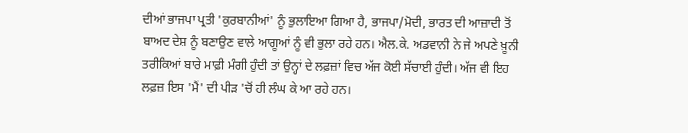ਦੀਆਂ ਭਾਜਪਾ ਪ੍ਰਤੀ 'ਕੁਰਬਾਨੀਆਂ' ਨੂੰ ਭੁਲਾਇਆ ਗਿਆ ਹੈ, ਭਾਜਪਾ/ਮੋਦੀ, ਭਾਰਤ ਦੀ ਆਜ਼ਾਦੀ ਤੋਂ ਬਾਅਦ ਦੇਸ਼ ਨੂੰ ਬਣਾਉਣ ਵਾਲੇ ਆਗੂਆਂ ਨੂੰ ਵੀ ਭੁਲਾ ਰਹੇ ਹਨ। ਐਲ.ਕੇ. ਅਡਵਾਨੀ ਨੇ ਜੇ ਅਪਣੇ ਖ਼ੂਨੀ ਤਰੀਕਿਆਂ ਬਾਰੇ ਮਾਫ਼ੀ ਮੰਗੀ ਹੁੰਦੀ ਤਾਂ ਉਨ੍ਹਾਂ ਦੇ ਲਫ਼ਜ਼ਾਂ ਵਿਚ ਅੱਜ ਕੋਈ ਸੱਚਾਈ ਹੁੰਦੀ। ਅੱਜ ਵੀ ਇਹ ਲਫ਼ਜ਼ ਇਸ 'ਮੈਂ' ਦੀ ਪੀੜ 'ਚੋਂ ਹੀ ਲੰਘ ਕੇ ਆ ਰਹੇ ਹਨ।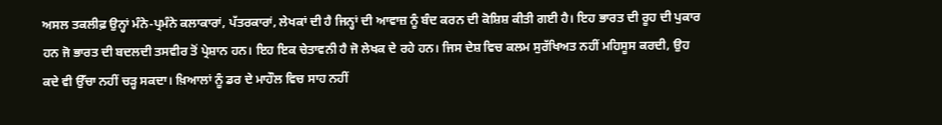ਅਸਲ ਤਕਲੀਫ਼ ਉਨ੍ਹਾਂ ਮੰਨੇ-ਪ੍ਰਮੰਨੇ ਕਲਾਕਾਰਾਂ, ਪੱਤਰਕਾਰਾਂ, ਲੇਖਕਾਂ ਦੀ ਹੈ ਜਿਨ੍ਹਾਂ ਦੀ ਆਵਾਜ਼ ਨੂੰ ਬੰਦ ਕਰਨ ਦੀ ਕੋਸ਼ਿਸ਼ ਕੀਤੀ ਗਈ ਹੈ। ਇਹ ਭਾਰਤ ਦੀ ਰੂਹ ਦੀ ਪੁਕਾਰ ਹਨ ਜੋ ਭਾਰਤ ਦੀ ਬਦਲਦੀ ਤਸਵੀਰ ਤੋਂ ਪ੍ਰੇਸ਼ਾਨ ਹਨ। ਇਹ ਇਕ ਚੇਤਾਵਨੀ ਹੈ ਜੋ ਲੇਖਕ ਦੇ ਰਹੇ ਹਨ। ਜਿਸ ਦੇਸ਼ ਵਿਚ ਕਲਮ ਸੁਰੱਖਿਅਤ ਨਹੀਂ ਮਹਿਸੂਸ ਕਰਦੀ, ਉਹ ਕਦੇ ਵੀ ਉੱਚਾ ਨਹੀਂ ਚੜ੍ਹ ਸਕਦਾ। ਖ਼ਿਆਲਾਂ ਨੂੰ ਡਰ ਦੇ ਮਾਹੌਲ ਵਿਚ ਸਾਹ ਨਹੀਂ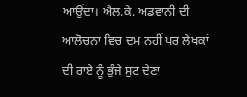ਆਉਂਦਾ। ਐਲ.ਕੇ. ਅਡਵਾਨੀ ਦੀ ਆਲੋਚਨਾ ਵਿਚ ਦਮ ਨਹੀਂ ਪਰ ਲੇਖਕਾਂ ਦੀ ਰਾਏ ਨੂੰ ਭੁੰਜੇ ਸੁਟ ਦੇਣਾ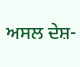ਅਸਲ ਦੇਸ਼-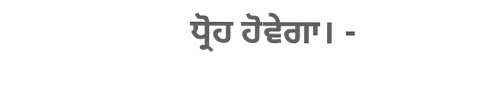ਧ੍ਰੋਹ ਹੋਵੇਗਾ। -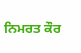ਨਿਮਰਤ ਕੌਰ